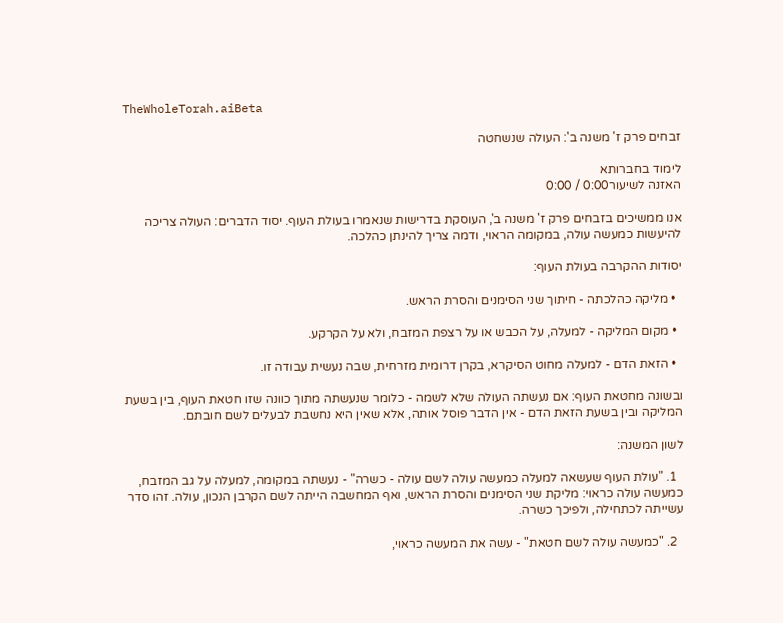TheWholeTorah.aiBeta

זבחים פרק ז' משנה ב': העולה שנשחטה

לימוד בחברותא
האזנה לשיעור0:00 / 0:00

אנו ממשיכים בזבחים פרק ז' משנה ב', העוסקת בדרישות שנאמרו בעולת העוף. יסוד הדברים: העולה צריכה להיעשות כמעשה עולה, במקומה הראוי, ודמה צריך להינתן כהלכה.

יסודות ההקרבה בעולת העוף:

  • מליקה כהלכתה - חיתוך שני הסימנים והסרת הראש.

  • מקום המליקה - למעלה, על הכבש או על רצפת המזבח, ולא על הקרקע.

  • הזאת הדם - למעלה מחוט הסיקרא, בקרן דרומית מזרחית, שבה נעשית עבודה זו.

ובשונה מחטאת העוף: אם נעשתה העולה שלא לשמה - כלומר שנעשתה מתוך כוונה שזו חטאת העוף, בין בשעת המליקה ובין בשעת הזאת הדם - אין הדבר פוסל אותה, אלא שאין היא נחשבת לבעלים לשם חובתם.

לשון המשנה:

  1. "עולת העוף שעשאה למעלה כמעשה עולה לשם עולה - כשרה" - נעשתה במקומה, למעלה על גב המזבח, כמעשה עולה כראוי: מליקת שני הסימנים והסרת הראש, ואף המחשבה הייתה לשם הקרבן הנכון, עולה. זהו סדר עשייתה לכתחילה, ולפיכך כשרה.

  2. "כמעשה עולה לשם חטאת" - עשה את המעשה כראוי,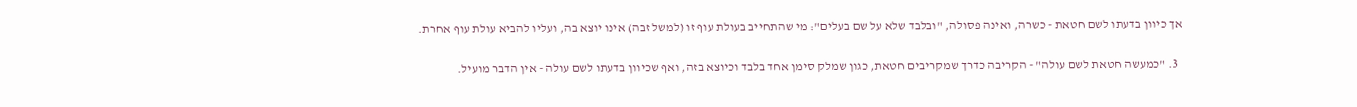אך כיוון בדעתו לשם חטאת - כשרה, ואינה פסולה, "ובלבד שלא על שם בעלים": מי שהתחייב בעולת עוף זו (למשל זבה) אינו יוצא בה, ועליו להביא עולת עוף אחרת.

  3. "כמעשה חטאת לשם עולה" - הקריבה כדרך שמקריבים חטאת, כגון שמלק סימן אחד בלבד וכיוצא בזה, ואף שכיוון בדעתו לשם עולה - אין הדבר מועיל.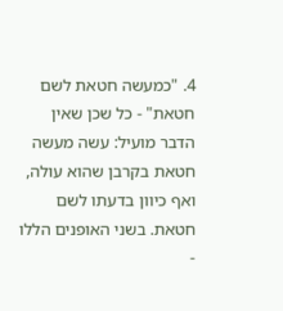4. "כמעשה חטאת לשם חטאת" - כל שכן שאין הדבר מועיל: עשה מעשה חטאת בקרבן שהוא עולה, ואף כיוון בדעתו לשם חטאת. בשני האופנים הללו -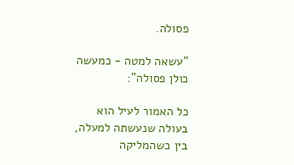פסולה.

"עשאה למטה - כמעשה כולן פסולה":

כל האמור לעיל הוא בעולה שנעשתה למעלה, בין כשהמליקה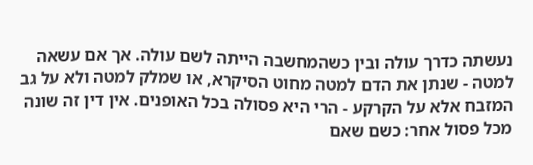נעשתה כדרך עולה ובין כשהמחשבה הייתה לשם עולה. אך אם עשאה למטה - שנתן את הדם למטה מחוט הסיקרא, או שמלק למטה ולא על גב המזבח אלא על הקרקע - הרי היא פסולה בכל האופנים. אין דין זה שונה מכל פסול אחר: כשם שאם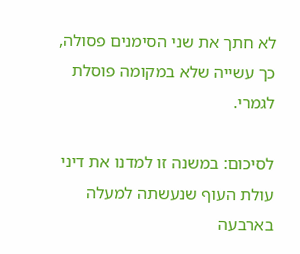לא חתך את שני הסימנים פסולה, כך עשייה שלא במקומה פוסלת לגמרי.

לסיכום: במשנה זו למדנו את דיני עולת העוף שנעשתה למעלה בארבעה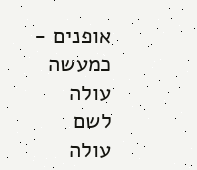אופנים - כמעשה עולה לשם עולה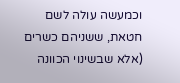וכמעשה עולה לשם חטאת, ששניהם כשרים (אלא שבשינוי הכוונה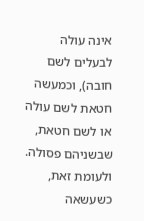אינה עולה לבעלים לשם חובה), וכמעשה חטאת לשם עולה או לשם חטאת, שבשניהם פסולה. ולעומת זאת, כשעשאה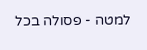למטה - פסולה בכל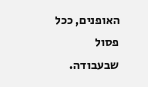האופנים, ככל פסול שבעבודה.